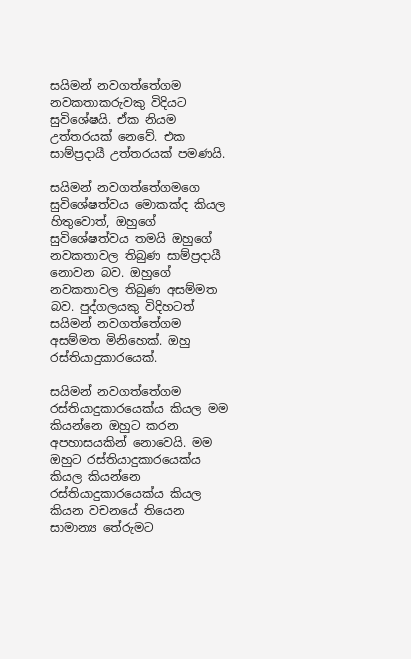සයිමන් නවගත්තේගම නවකතාකරුවකු විදියට සුවිශේෂයි. ඒක නියම උත්තරයක් නෙවේ. එක සාම්ප්‍රදායී උත්තරයක් පමණයි.

සයිමන් නවගත්තේගමගෙ සුවිශේෂත්වය මොකක්ද කියල හිතුවොත්, ඔහුගේ සුවිශේෂත්වය තමයි ඔහුගේ නවකතාවල තිබුණ සාම්ප්‍රදායී නොවන බව. ඔහුගේ නවකතාවල තිබුණ අසම්මත බව. පුද්ගලයකු විදිහටත් සයිමන් නවගත්තේගම අසම්මත මිනිහෙක්. ඔහු රස්තියාදුකාරයෙක්.

සයිමන් නවගත්තේගම රස්තියාදුකාරයෙක්ය කියල මම කියන්නෙ ඔහුට කරන අපහාසයකින් නොවෙයි. මම ඔහුට රස්තියාදුකාරයෙක්ය කියල කියන්නෙ රස්තියාදුකාරයෙක්ය කියල කියන වචනයේ තියෙන සාමාන්‍ය තේරුමට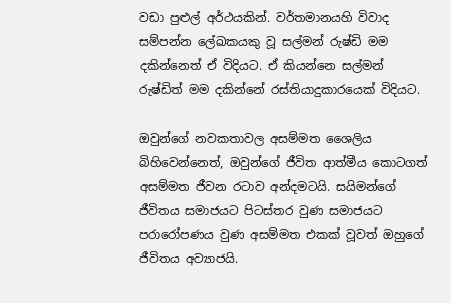වඩා පුළුල් අර්ථයකින්. වර්තමානයහි විවාද සම්පන්න ලේඛකයකු වූ සල්මන් රුෂ්ඩි මම දකින්නෙත් ඒ විදියට. ඒ කියන්නෙ සල්මන් රුෂ්ඩිත් මම දකින්නේ රස්තියාදුකාරයෙක් විදියට.

ඔවුන්ගේ නවකතාවල අසම්මත ශෛලිය බිහිවෙන්නෙත්, ඔවුන්ගේ ජීවිත ආත්මීය කොටගත් අසම්මත ජීවන රටාව අන්දමටයි. සයිමන්ගේ ජීවිතය සමාජයට පිටස්තර වුණ සමාජයට පරාරෝපණය වුණ අසම්මත එකක් වූවත් ඔහුගේ ජීවිතය අව්‍යාජයි.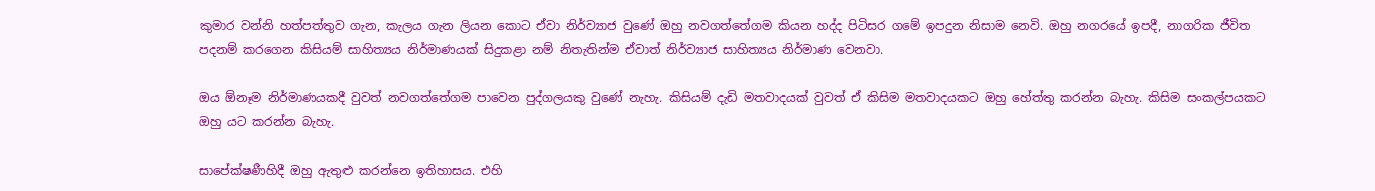කුමාර වන්නි හත්පත්තුව ගැන, කැලය ගැන ලියන කොට ඒවා නිර්ව්‍යාජ වුණේ ඔහු නවගත්තේගම කියන හද්ද පිටිසර ගමේ ඉපදුන නිසාම නෙවි. ඔහු නගරයේ ඉපදී, නාගරික ජීවිත පදනම් කරගෙන කිසියම් සාහිත්‍යය නිර්මාණයක් සිදුකළා නම් නිතැතින්ම ඒවාත් නිර්ව්‍යාජ සාහිත්‍යය නිර්මාණ වෙනවා.

ඔය ඕනෑම නිර්මාණයකදී වුවත් නවගත්තේගම පාවෙන පුද්ගලයකු වුණේ නැහැ. කිසියම් දැඩි මතවාදයක් වුවත් ඒ කිසිම මතවාදයකට ඔහු හේත්තු කරන්න බැහැ. කිසිම සංකල්පයකට ඔහු යට කරන්න බැහැ.

සාපේක්ෂණීහිදී ඔහු ඇතුළු කරන්නෙ ඉතිහාසය. එහි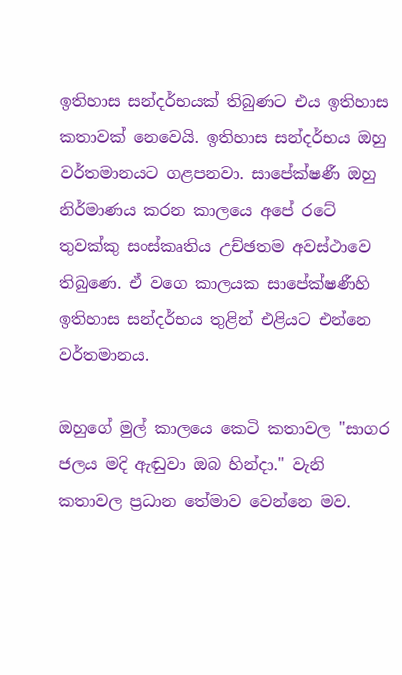ඉතිහාස සන්දර්භයක් තිබුණට එය ඉතිහාස කතාවක් නෙවෙයි. ඉතිහාස සන්දර්භය ඔහු වර්තමානයට ගළපනවා. සාපේක්ෂණී ඔහු නිර්මාණය කරන කාලයෙ අපේ රටේ තුවක්කු සංස්කෘතිය උච්ඡතම අවස්ථාවෙ තිබුණෙ. ඒ වගෙ කාලයක සාපේක්ෂණීහි ඉතිහාස සන්දර්භය තුළින් එළියට එන්නෙ වර්තමානය.

ඔහුගේ මුල් කාලයෙ කෙටි කතාවල "සාගර ජලය මදි ඇඬුවා ඔබ හින්දා." වැනි කතාවල ප්‍රධාන තේමාව වෙන්නෙ මව.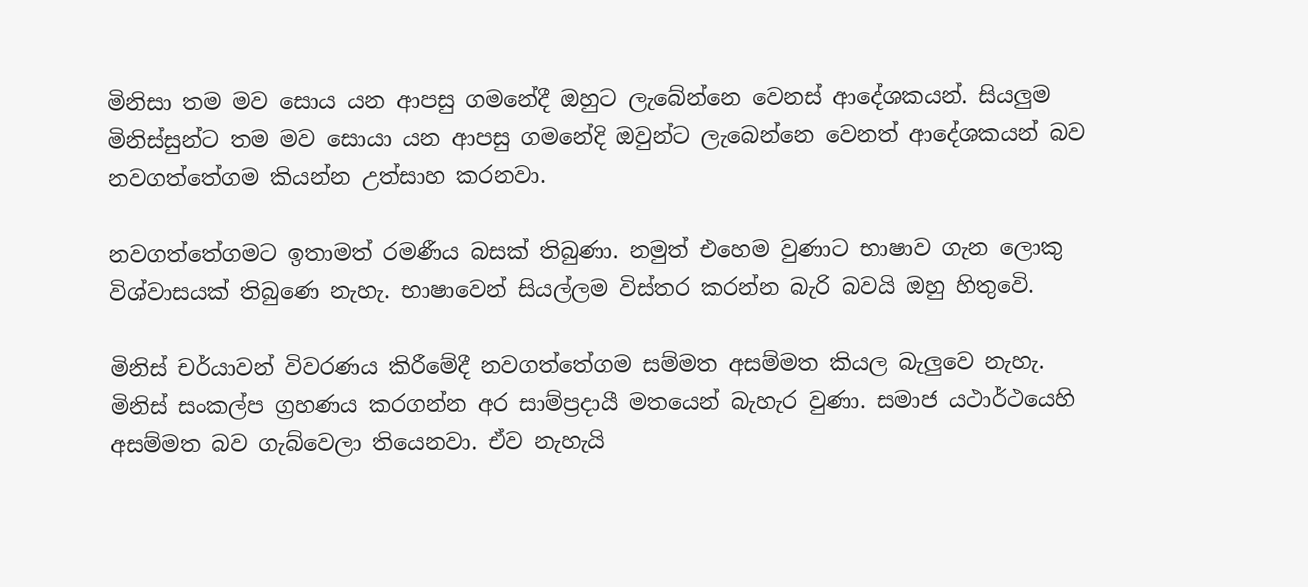මිනිසා තම මව සොය යන ආපසු ගමනේදී ඔහුට ලැබේන්නෙ වෙනස් ආදේශකයන්. සියලුම මිනිස්සුන්ට තම මව සොයා යන ආපසු ගමනේදි ඔවුන්ට ලැබෙන්නෙ වෙනත් ආදේශකයන් බව නවගත්තේගම කියන්න උත්සාහ කරනවා.

නවගත්තේගමට ඉතාමත් රමණීය බසක් තිබුණා. නමුත් එහෙම වුණාට භාෂාව ගැන ලොකු විශ්වාසයක් තිබුණෙ නැහැ. භාෂාවෙන් සියල්ලම විස්තර කරන්න බැරි බවයි ඔහු හිතුවෙි.

මිනිස් චර්යාවන් විවරණය කිරීමේදී නවගත්තේගම සම්මත අසම්මත කියල බැලුවෙ නැහැ. මිනිස් සංකල්ප ග්‍රහණය කරගන්න අර සාම්ප්‍රදායී මතයෙන් බැහැර වුණා. සමාජ යථාර්ථයෙහි අසම්මත බව ගැබ්වෙලා තියෙනවා. ඒව නැහැයි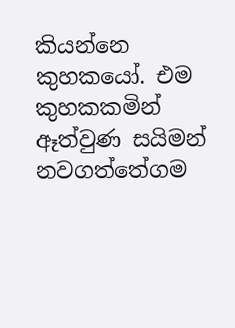කියන්නෙ කුහකයෝ. එම කුහකකමින් ඈත්වුණ සයිමන් නවගත්තේගම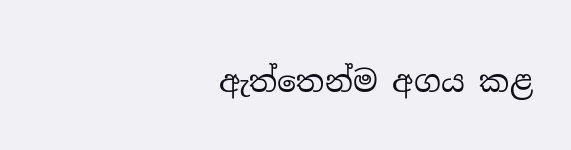ඇත්තෙන්ම අගය කළ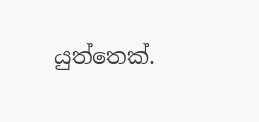යුත්තෙක්.